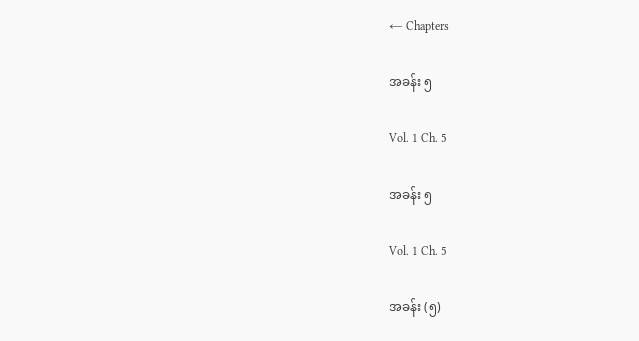← Chapters

အခန်း ၅

Vol. 1 Ch. 5

အခန်း ၅

Vol. 1 Ch. 5

အခန်း (၅)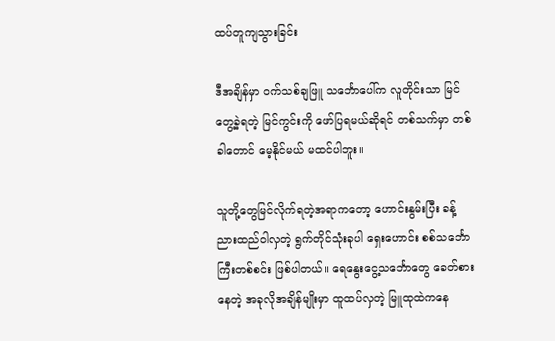ထပ်တူကျသွားခြင်း

ဒီအချိန်မှာ ဝက်သစ်ချဖြူ သင်္ဘောပေါ်က လူတိုင်းသာ မြင်တွေ့ခဲ့ရတဲ့ မြင်ကွင်းကို ဖော်ပြရမယ်ဆိုရင် တစ်သက်မှာ တစ်ခါတောင် မေ့နိုင်မယ် မထင်ပါဘူး။

သူတို့တွေမြင်လိုက်ရတဲ့အရာကတော့ ဟောင်းနွမ်းပြီး ခန့်ညားထည်ဝါလှတဲ့ ရွက်တိုင်သုံးခုပါ ရှေးဟောင်း စစ်သင်္ဘောကြီးတစ်စင်း ဖြစ်ပါတယ်။ ရေနွေးငွေ့သင်္ဘောတွေ ခေတ်စားနေတဲ့ အခုလိုအချိန်မျိုးမှာ ထူထပ်လှတဲ့ မြူထုထဲကနေ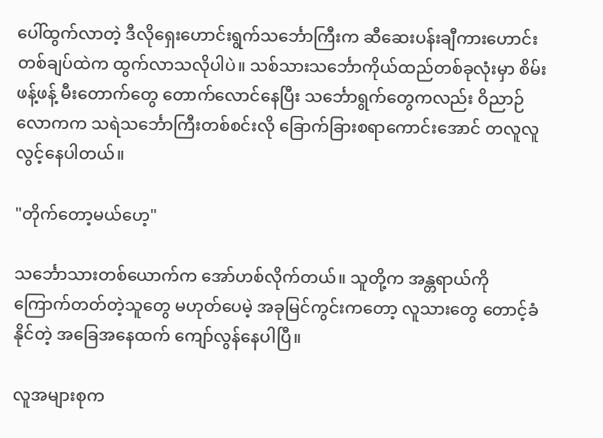ပေါ်ထွက်လာတဲ့ ဒီလိုရှေးဟောင်းရွက်သင်္ဘောကြီးက ဆီဆေးပန်းချီကားဟောင်းတစ်ချပ်ထဲက ထွက်လာသလိုပါပဲ။ သစ်သားသင်္ဘောကိုယ်ထည်တစ်ခုလုံးမှာ စိမ်းဖန့်ဖန့် မီးတောက်တွေ တောက်လောင်နေပြီး သင်္ဘောရွက်တွေကလည်း ဝိညာဉ်လောကက သရဲသင်္ဘောကြီးတစ်စင်းလို ခြောက်ခြားစရာကောင်းအောင် တလူလူ လွင့်နေပါတယ်။

"တိုက်တော့မယ်ဟေ့"

သင်္ဘောသားတစ်ယောက်က အော်ဟစ်လိုက်တယ်။ သူတို့က အန္တရာယ်ကို ကြောက်တတ်တဲ့သူတွေ မဟုတ်ပေမဲ့ အခုမြင်ကွင်းကတော့ လူသားတွေ တောင့်ခံနိုင်တဲ့ အခြေအနေထက် ကျော်လွန်နေပါပြီ။

လူအများစုက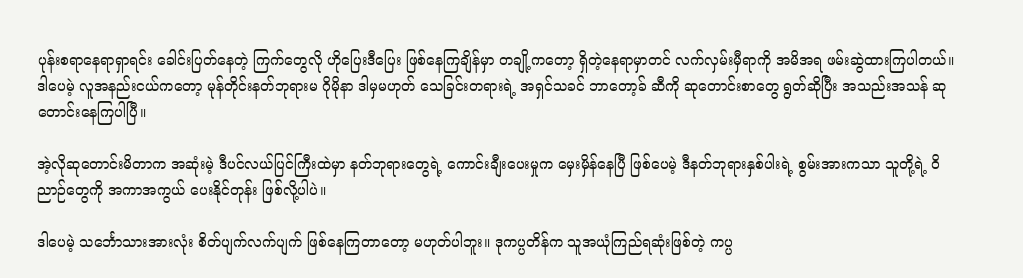ပုန်းစရာနေရာရှာရင်း ခေါင်းပြတ်နေတဲ့ ကြက်တွေလို ဟိုပြေးဒီပြေး ဖြစ်နေကြချိန်မှာ တချို့ကတော့ ရှိတဲ့နေရာမှာတင် လက်လှမ်းမှီရာကို အမိအရ ဖမ်းဆွဲထားကြပါတယ်။ ဒါပေမဲ့ လူအနည်းငယ်ကတော့ မုန်တိုင်းနတ်ဘုရားမ ဂိုမိုနာ ဒါမှမဟုတ် သေခြင်းတရားရဲ့ အရှင်သခင် ဘာတော့ခ် ဆီကို ဆုတောင်းစာတွေ ရွတ်ဆိုပြီး အသည်းအသန် ဆုတောင်းနေကြပါပြီ။

အဲ့လိုဆုတောင်းမိတာက အဆုံးမဲ့ ဒီပင်လယ်ပြင်ကြီးထဲမှာ နတ်ဘုရားတွေရဲ့ ကောင်းချီးပေးမှုက မှေးမှိန်နေပြီ ဖြစ်ပေမဲ့ ဒီနတ်ဘုရားနှစ်ပါးရဲ့ စွမ်းအားကသာ သူတို့ရဲ့ ဝိညာဉ်တွေကို အကာအကွယ် ပေးနိုင်တုန်း ဖြစ်လို့ပါပဲ။

ဒါပေမဲ့ သင်္ဘောသားအားလုံး စိတ်ပျက်လက်ပျက် ဖြစ်နေကြတာတော့ မဟုတ်ပါဘူး။ ဒုကပ္ပတိန်က သူအယုံကြည်ရဆုံးဖြစ်တဲ့ ကပ္ပ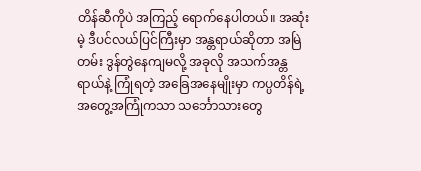တိန်ဆီကိုပဲ အကြည့် ရောက်နေပါတယ်။ အဆုံးမဲ့ ဒီပင်လယ်ပြင်ကြီးမှာ အန္တရာယ်ဆိုတာ အမြဲတမ်း ဒွန်တွဲနေကျမလို့ အခုလို အသက်အန္တရာယ်နဲ့ ကြုံရတဲ့ အခြေအနေမျိုးမှာ ကပ္ပတိန်ရဲ့ အတွေ့အကြုံကသာ သင်္ဘောသားတွေ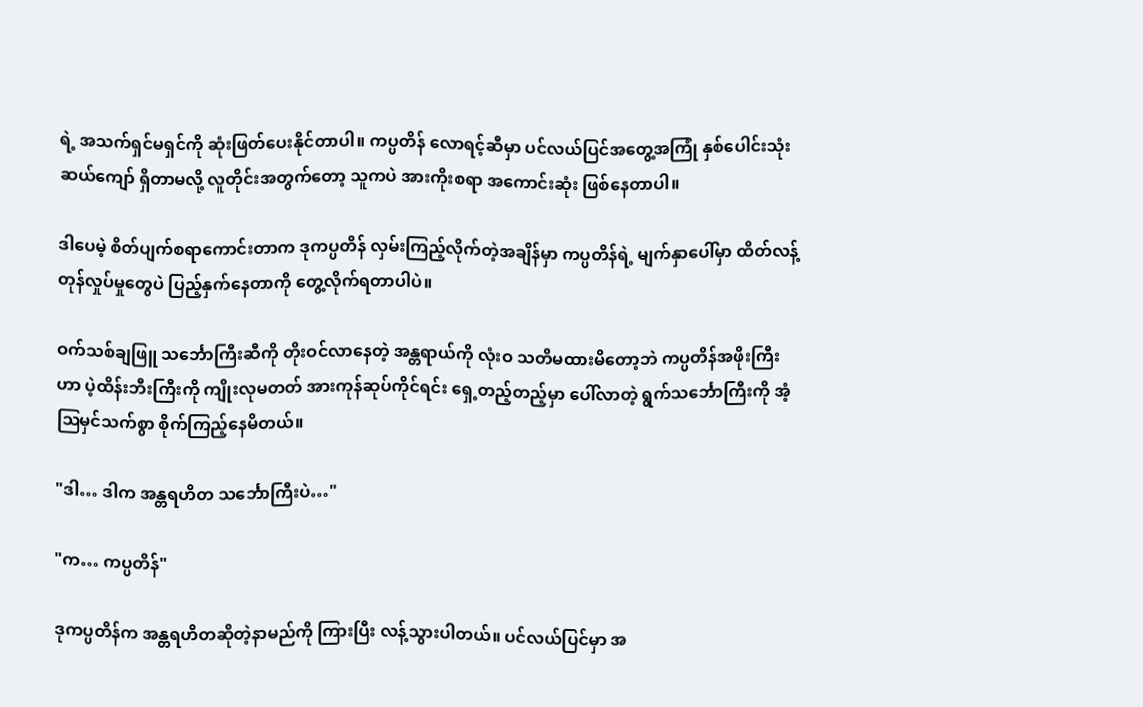ရဲ့ အသက်ရှင်မရှင်ကို ဆုံးဖြတ်ပေးနိုင်တာပါ။ ကပ္ပတိန် လောရင့်ဆီမှာ ပင်လယ်ပြင်အတွေ့အကြုံ နှစ်ပေါင်းသုံးဆယ်ကျော် ရှိတာမလို့ လူတိုင်းအတွက်တော့ သူကပဲ အားကိုးစရာ အကောင်းဆုံး ဖြစ်နေတာပါ။

ဒါပေမဲ့ စိတ်ပျက်စရာကောင်းတာက ဒုကပ္ပတိန် လှမ်းကြည့်လိုက်တဲ့အချိန်မှာ ကပ္ပတိန်ရဲ့ မျက်နှာပေါ်မှာ ထိတ်လန့်တုန်လှုပ်မှုတွေပဲ ပြည့်နှက်နေတာကို တွေ့လိုက်ရတာပါပဲ။

ဝက်သစ်ချဖြူ သင်္ဘောကြီးဆီကို တိုးဝင်လာနေတဲ့ အန္တရာယ်ကို လုံးဝ သတိမထားမိတော့ဘဲ ကပ္ပတိန်အဖိုးကြီးဟာ ပဲ့ထိန်းဘီးကြီးကို ကျိုးလုမတတ် အားကုန်ဆုပ်ကိုင်ရင်း ရှေ့တည့်တည့်မှာ ပေါ်လာတဲ့ ရွက်သင်္ဘောကြီးကို အံ့ဩမှင်သက်စွာ စိုက်ကြည့်နေမိတယ်။

"ဒါ… ဒါက အန္တရဟိတ သင်္ဘောကြီးပဲ…"

"က… ကပ္ပတိန်"

ဒုကပ္ပတိန်က အန္တရဟိတဆိုတဲ့နာမည်ကို ကြားပြီး လန့်သွားပါတယ်။ ပင်လယ်ပြင်မှာ အ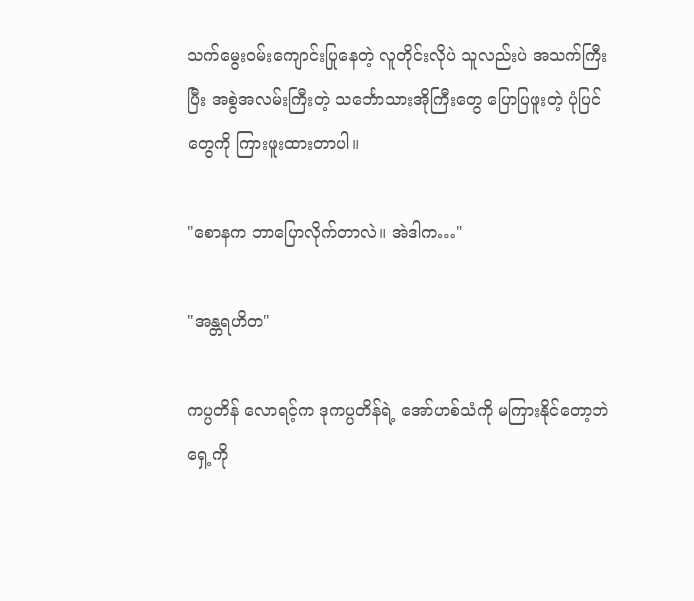သက်မွေးဝမ်းကျောင်းပြုနေတဲ့ လူတိုင်းလိုပဲ သူလည်းပဲ အသက်ကြီးပြီး အစွဲအလမ်းကြီးတဲ့ သင်္ဘောသားအိုကြီးတွေ ပြောပြဖူးတဲ့ ပုံပြင်တွေကို ကြားဖူးထားတာပါ။

"စောနက ဘာပြောလိုက်တာလဲ။ အဲဒါက…"

"အန္တရဟိတ"

ကပ္ပတိန် လောရင့်က ဒုကပ္ပတိန်ရဲ့ အော်ဟစ်သံကို မကြားနိုင်တော့ဘဲ ရှေ့ကို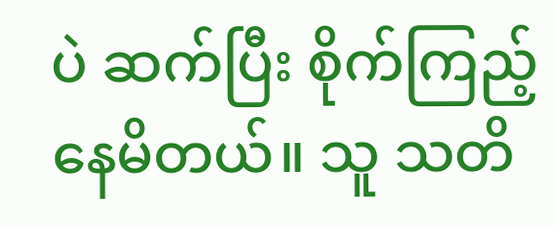ပဲ ဆက်ပြီး စိုက်ကြည့်နေမိတယ်။ သူ သတိ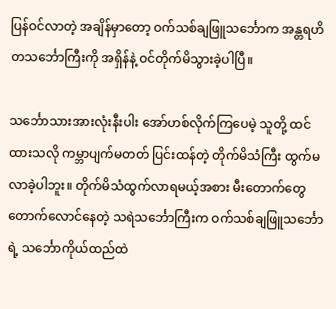ပြန်ဝင်လာတဲ့ အချိန်မှာတော့ ဝက်သစ်ချဖြူသင်္ဘောက အန္တရဟိတသင်္ဘောကြီးကို အရှိန်နဲ့ ဝင်တိုက်မိသွားခဲ့ပါပြီ။

သင်္ဘောသားအားလုံးနီးပါး အော်ဟစ်လိုက်ကြပေမဲ့ သူတို့ ထင်ထားသလို ကမ္ဘာပျက်မတတ် ပြင်းထန်တဲ့ တိုက်မိသံကြီး ထွက်မလာခဲ့ပါဘူး။ တိုက်မိသံထွက်လာရမယ့်အစား မီးတောက်တွေ တောက်လောင်နေတဲ့ သရဲသင်္ဘောကြီးက ဝက်သစ်ချဖြူသင်္ဘောရဲ့ သင်္ဘောကိုယ်ထည်ထဲ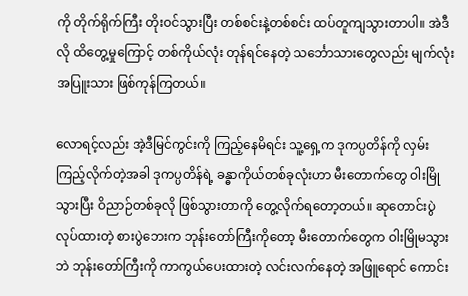ကို တိုက်ရိုက်ကြီး တိုးဝင်သွားပြီး တစ်စင်းနဲ့တစ်စင်း ထပ်တူကျသွားတာပါ။ အဲဒီလို ထိတွေ့မှုကြောင့် တစ်ကိုယ်လုံး တုန်ရင်နေတဲ့ သင်္ဘောသားတွေလည်း မျက်လုံးအပြူးသား ဖြစ်ကုန်ကြတယ်။

လောရင့်လည်း အဲ့ဒီမြင်ကွင်းကို ကြည့်နေမိရင်း သူ့ရှေ့က ဒုကပ္ပတိန်ကို လှမ်းကြည့်လိုက်တဲ့အခါ ဒုကပ္ပတိန်ရဲ့ ခန္ဓာကိုယ်တစ်ခုလုံးဟာ မီးတောက်တွေ ဝါးမြိုသွားပြီး ဝိညာဉ်တစ်ခုလို ဖြစ်သွားတာကို တွေ့လိုက်ရတော့တယ်။ ဆုတောင်းပွဲလုပ်ထားတဲ့ စားပွဲဘေးက ဘုန်းတော်ကြီးကိုတော့ မီးတောက်တွေက ဝါးမြိုမသွားဘဲ ဘုန်းတော်ကြီးကို ကာကွယ်ပေးထားတဲ့ လင်းလက်နေတဲ့ အဖြူရောင် ကောင်း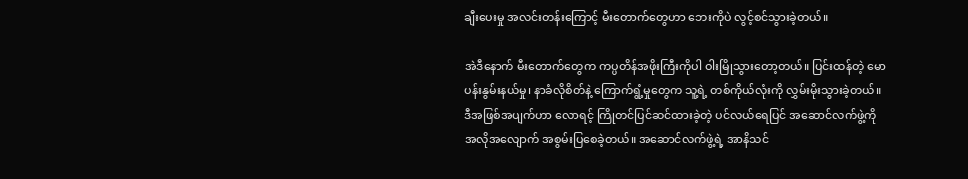ချီးပေးမှု အလင်းတန်းကြောင့် မီးတောက်တွေဟာ ဘေးကိုပဲ လွင့်စင်သွားခဲ့တယ်။

အဲဒီနောက် မီးတောက်တွေက ကပ္ပတိန်အဖိုးကြီးကိုပါ ဝါးမြိုသွားတော့တယ်။ ပြင်းထန်တဲ့ မောပန်းနွမ်းနယ်မှု၊ နာခံလိုစိတ်နဲ့ ကြောက်ရွံ့မှုတွေက သူ့ရဲ့ တစ်ကိုယ်လုံးကို လွှမ်းမိုးသွားခဲ့တယ်။ ဒီအဖြစ်အပျက်ဟာ လောရင့် ကြိုတင်ပြင်ဆင်ထားခဲ့တဲ့ ပင်လယ်ရေပြင် အဆောင်လက်ဖွဲ့ကို အလိုအလျောက် အစွမ်းပြစေခဲ့တယ်။ အဆောင်လက်ဖွဲ့ရဲ့ အာနိသင်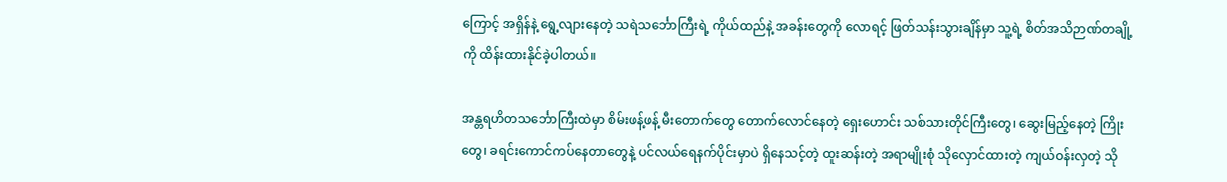ကြောင့် အရှိန်နဲ့ ရွေ့လျားနေတဲ့ သရဲသင်္ဘောကြီးရဲ့ ကိုယ်ထည်နဲ့ အခန်းတွေကို လောရင့် ဖြတ်သန်းသွားချိန်မှာ သူ့ရဲ့ စိတ်အသိဉာဏ်တချို့ကို ထိန်းထားနိုင်ခဲ့ပါတယ်။

အန္တရဟိတသင်္ဘောကြီးထဲမှာ စိမ်းဖန့်ဖန့် မီးတောက်တွေ တောက်လောင်နေတဲ့ ရှေးဟောင်း သစ်သားတိုင်ကြီးတွေ၊ ဆွေးမြည့်နေတဲ့ ကြိုးတွေ၊ ခရင်းကောင်ကပ်နေတာတွေနဲ့ ပင်လယ်ရေနက်ပိုင်းမှာပဲ ရှိနေသင့်တဲ့ ထူးဆန်းတဲ့ အရာမျိုးစုံ သိုလှောင်ထားတဲ့ ကျယ်ဝန်းလှတဲ့ သို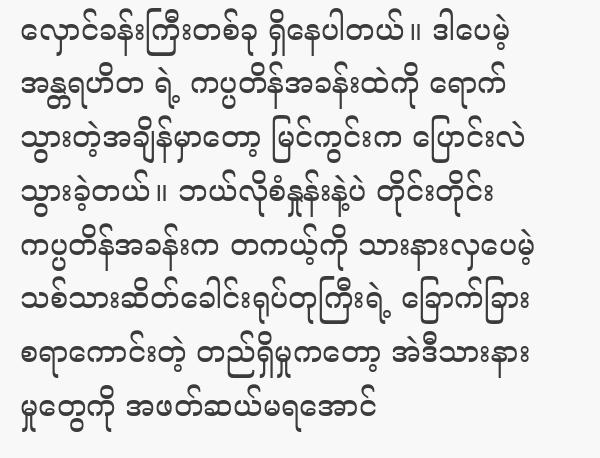လှောင်ခန်းကြီးတစ်ခု ရှိနေပါတယ်။ ဒါပေမဲ့ အန္တရဟိတ ရဲ့ ကပ္ပတိန်အခန်းထဲကို ရောက်သွားတဲ့အချိန်မှာတော့ မြင်ကွင်းက ပြောင်းလဲသွားခဲ့တယ်။ ဘယ်လိုစံနှုန်းနဲ့ပဲ တိုင်းတိုင်း ကပ္ပတိန်အခန်းက တကယ့်ကို သားနားလှပေမဲ့ သစ်သားဆိတ်ခေါင်းရုပ်တုကြီးရဲ့ ခြောက်ခြားစရာကောင်းတဲ့ တည်ရှိမှုကတော့ အဲဒီသားနားမှုတွေကို အဖတ်ဆယ်မရအောင်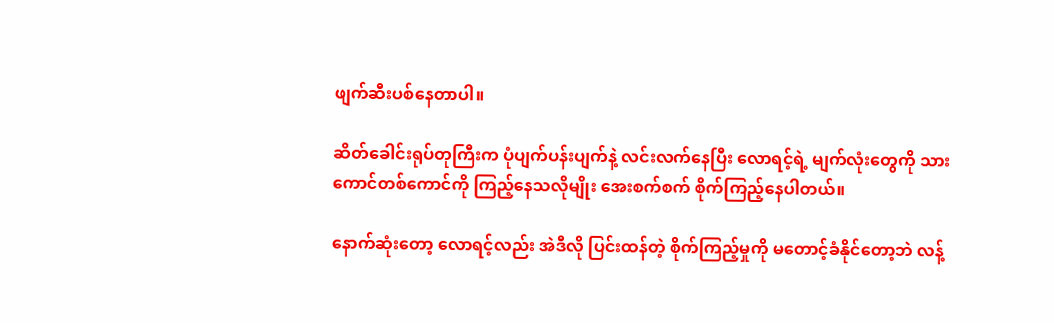ဖျက်ဆီးပစ်နေတာပါ။

ဆိတ်ခေါင်းရုပ်တုကြီးက ပုံပျက်ပန်းပျက်နဲ့ လင်းလက်နေပြီး လောရင့်ရဲ့ မျက်လုံးတွေကို သားကောင်တစ်ကောင်ကို ကြည့်နေသလိုမျိုး အေးစက်စက် စိုက်ကြည့်နေပါတယ်။

နောက်ဆုံးတော့ လောရင့်လည်း အဲဒီလို ပြင်းထန်တဲ့ စိုက်ကြည့်မှုကို မတောင့်ခံနိုင်တော့ဘဲ လန့်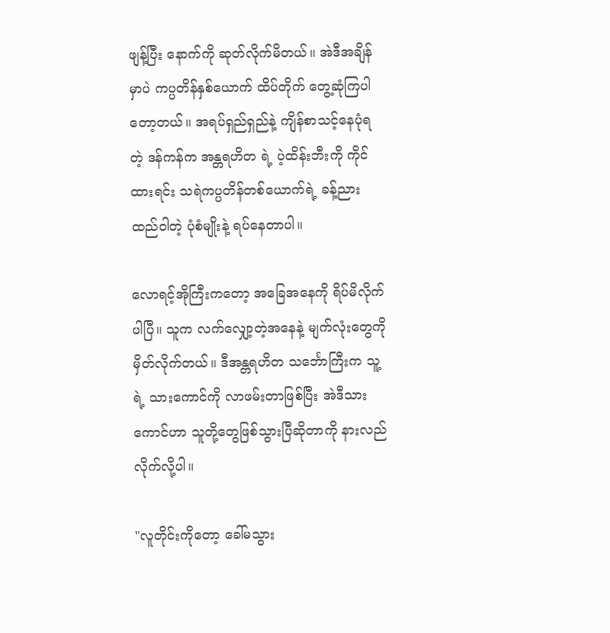ဖျန့်ပြီး နောက်ကို ဆုတ်လိုက်မိတယ်။ အဲဒီအချိန်မှာပဲ ကပ္ပတိန်နှစ်ယောက် ထိပ်တိုက် တွေ့ဆုံကြပါတော့တယ်။ အရပ်ရှည်ရှည်နဲ့ ကျိန်စာသင့်နေပုံရတဲ့ ဒန်ကန်က အန္တရဟိတ ရဲ့ ပဲ့ထိန်းဘီးကို ကိုင်ထားရင်း သရဲကပ္ပတိန်တစ်ယောက်ရဲ့ ခန့်ညားထည်ဝါတဲ့ ပုံစံမျိုးနဲ့ ရပ်နေတာပါ။

လောရင့်အိုကြီးကတော့ အခြေအနေကို ရိပ်မိလိုက်ပါပြီ။ သူက လက်လျှော့တဲ့အနေနဲ့ မျက်လုံးတွေကို မှိတ်လိုက်တယ်။ ဒီအန္တရဟိတ သင်္ဘောကြီးက သူ့ရဲ့ သားကောင်ကို လာဖမ်းတာဖြစ်ပြီး အဲဒီသားကောင်ဟာ သူတို့တွေဖြစ်သွားပြီဆိုတာကို နားလည်လိုက်လို့ပါ။

"လူတိုင်းကိုတော့ ခေါ်မသွား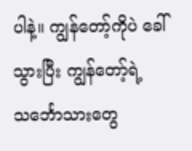ပါနဲ့။ ကျွန်တော့်ကိုပဲ ခေါ်သွားပြီး ကျွန်တော့်ရဲ့ သင်္ဘောသားတွေ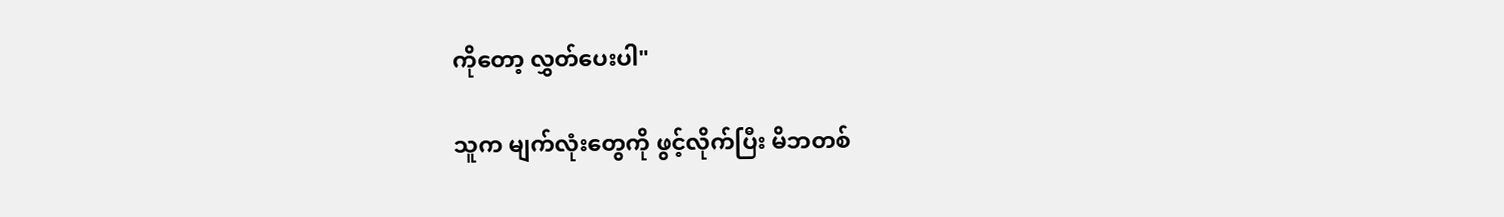ကိုတော့ လွှတ်ပေးပါ"

သူက မျက်လုံးတွေကို ဖွင့်လိုက်ပြီး မိဘတစ်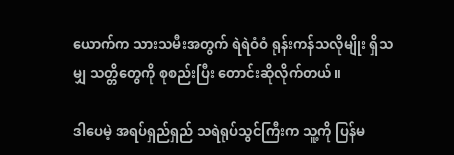ယောက်က သားသမီးအတွက် ရဲရဲဝံဝံ ရုန်းကန်သလိုမျိုး ရှိသမျှ သတ္တိတွေကို စုစည်းပြီး တောင်းဆိုလိုက်တယ်။

ဒါပေမဲ့ အရပ်ရှည်ရှည် သရဲရုပ်သွင်ကြီးက သူ့ကို ပြန်မ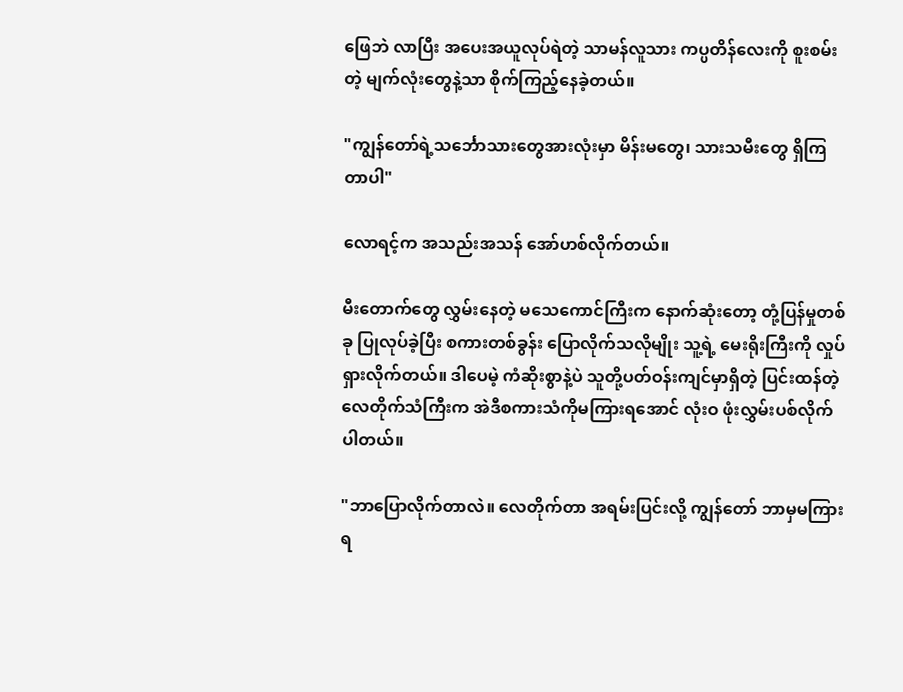ဖြေဘဲ လာပြီး အပေးအယူလုပ်ရဲတဲ့ သာမန်လူသား ကပ္ပတိန်လေးကို စူးစမ်းတဲ့ မျက်လုံးတွေနဲ့သာ စိုက်ကြည့်နေခဲ့တယ်။

"ကျွန်တော်ရဲ့သင်္ဘောသားတွေအားလုံးမှာ မိန်းမတွေ၊ သားသမီးတွေ ရှိကြတာပါ"

လောရင့်က အသည်းအသန် အော်ဟစ်လိုက်တယ်။

မီးတောက်တွေ လွှမ်းနေတဲ့ မသေကောင်ကြီးက နောက်ဆုံးတော့ တုံ့ပြန်မှုတစ်ခု ပြုလုပ်ခဲ့ပြီး စကားတစ်ခွန်း ပြောလိုက်သလိုမျိုး သူ့ရဲ့ မေးရိုးကြီးကို လှုပ်ရှားလိုက်တယ်။ ဒါပေမဲ့ ကံဆိုးစွာနဲ့ပဲ သူတို့ပတ်ဝန်းကျင်မှာရှိတဲ့ ပြင်းထန်တဲ့ လေတိုက်သံကြီးက အဲဒီစကားသံကိုမကြားရအောင် လုံးဝ ဖုံးလွှမ်းပစ်လိုက်ပါတယ်။

"ဘာပြောလိုက်တာလဲ။ လေတိုက်တာ အရမ်းပြင်းလို့ ကျွန်တော် ဘာမှမကြားရ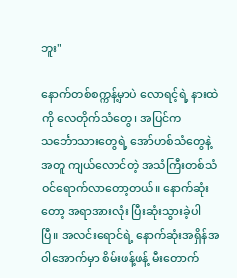ဘူး"

နောက်တစ်စက္ကန့်မှာပဲ လောရင့်ရဲ့ နားထဲကို လေတိုက်သံတွေ၊ အပြင်က သင်္ဘောသားတွေရဲ့ အော်ဟစ်သံတွေနဲ့အတူ ကျယ်လောင်တဲ့ အသံကြီးတစ်သံ ဝင်ရောက်လာတော့တယ်။ နောက်ဆုံးတော့ အရာအားလုံး ပြီးဆုံးသွားခဲ့ပါပြီ။ အလင်းရောင်ရဲ့ နောက်ဆုံးအရှိန်အဝါအောက်မှာ စိမ်းဖန့်ဖန့် မီးတောက်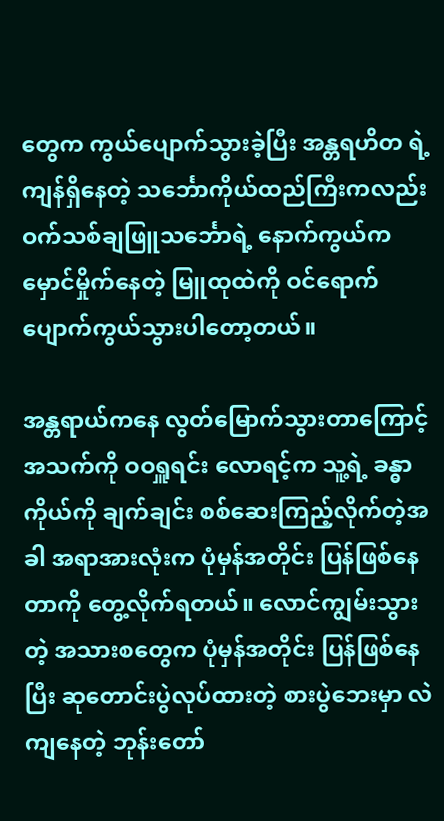တွေက ကွယ်ပျောက်သွားခဲ့ပြီး အန္တရဟိတ ရဲ့ ကျန်ရှိနေတဲ့ သင်္ဘောကိုယ်ထည်ကြီးကလည်း ဝက်သစ်ချဖြူသင်္ဘောရဲ့ နောက်ကွယ်က မှောင်မှိုက်နေတဲ့ မြူထုထဲကို ဝင်ရောက် ပျောက်ကွယ်သွားပါတော့တယ်။

အန္တရာယ်ကနေ လွတ်မြောက်သွားတာကြောင့် အသက်ကို ဝဝရှူရင်း လောရင့်က သူ့ရဲ့ ခန္ဓာကိုယ်ကို ချက်ချင်း စစ်ဆေးကြည့်လိုက်တဲ့အခါ အရာအားလုံးက ပုံမှန်အတိုင်း ပြန်ဖြစ်နေတာကို တွေ့လိုက်ရတယ်။ လောင်ကျွမ်းသွားတဲ့ အသားစတွေက ပုံမှန်အတိုင်း ပြန်ဖြစ်နေပြီး ဆုတောင်းပွဲလုပ်ထားတဲ့ စားပွဲဘေးမှာ လဲကျနေတဲ့ ဘုန်းတော်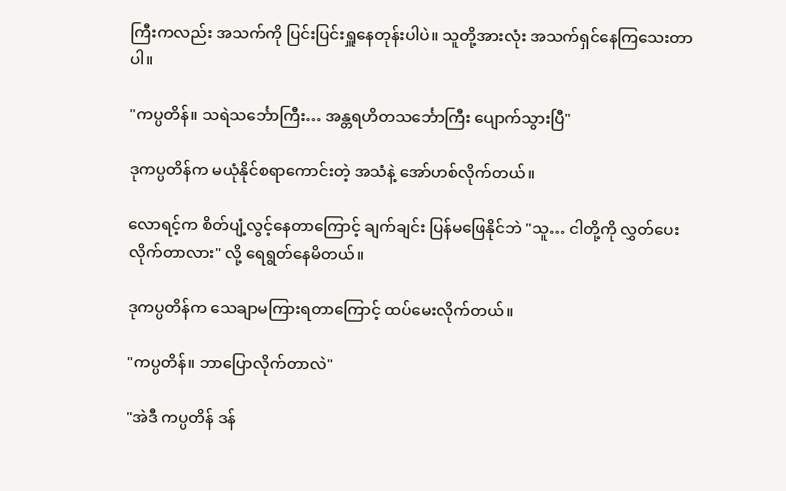ကြီးကလည်း အသက်ကို ပြင်းပြင်းရှူနေတုန်းပါပဲ။ သူတို့အားလုံး အသက်ရှင်နေကြသေးတာပါ။

"ကပ္ပတိန်။ သရဲသင်္ဘောကြီး… အန္တရဟိတသင်္ဘောကြီး ပျောက်သွားပြီ"

ဒုကပ္ပတိန်က မယုံနိုင်စရာကောင်းတဲ့ အသံနဲ့ အော်ဟစ်လိုက်တယ်။

လောရင့်က စိတ်ပျံ့လွင့်နေတာကြောင့် ချက်ချင်း ပြန်မဖြေနိုင်ဘဲ "သူ… ငါတို့ကို လွှတ်ပေးလိုက်တာလား" လို့ ရေရွတ်နေမိတယ်။

ဒုကပ္ပတိန်က သေချာမကြားရတာကြောင့် ထပ်မေးလိုက်တယ်။

"ကပ္ပတိန်။ ဘာပြောလိုက်တာလဲ"

"အဲဒီ ကပ္ပတိန် ဒန်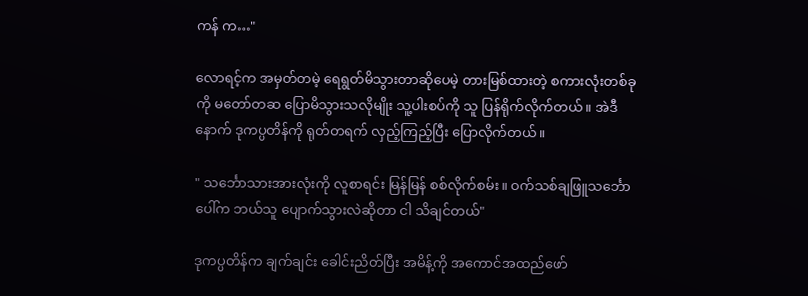ကန် က…"

လောရင့်က အမှတ်တမဲ့ ရေရွတ်မိသွားတာဆိုပေမဲ့ တားမြစ်ထားတဲ့ စကားလုံးတစ်ခုကို မတော်တဆ ပြောမိသွားသလိုမျိုး သူ့ပါးစပ်ကို သူ ပြန်ရိုက်လိုက်တယ်။ အဲဒီနောက် ဒုကပ္ပတိန်ကို ရုတ်တရက် လှည့်ကြည့်ပြီး ပြောလိုက်တယ်။

" သင်္ဘောသားအားလုံးကို လူစာရင်း မြန်မြန် စစ်လိုက်စမ်း။ ဝက်သစ်ချဖြူသင်္ဘောပေါ်က ဘယ်သူ ပျောက်သွားလဲဆိုတာ ငါ သိချင်တယ်"

ဒုကပ္ပတိန်က ချက်ချင်း ခေါင်းညိတ်ပြီး အမိန့်ကို အကောင်အထည်ဖော်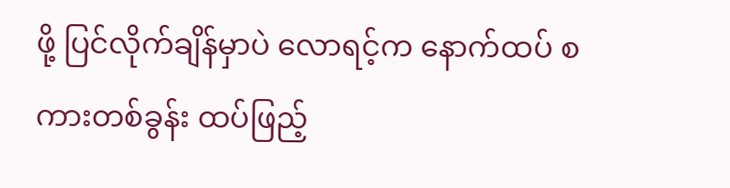ဖို့ ပြင်လိုက်ချိန်မှာပဲ လောရင့်က နောက်ထပ် စကားတစ်ခွန်း ထပ်ဖြည့်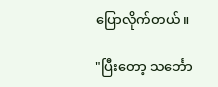ပြောလိုက်တယ်။

"ပြီးတော့ သင်္ဘော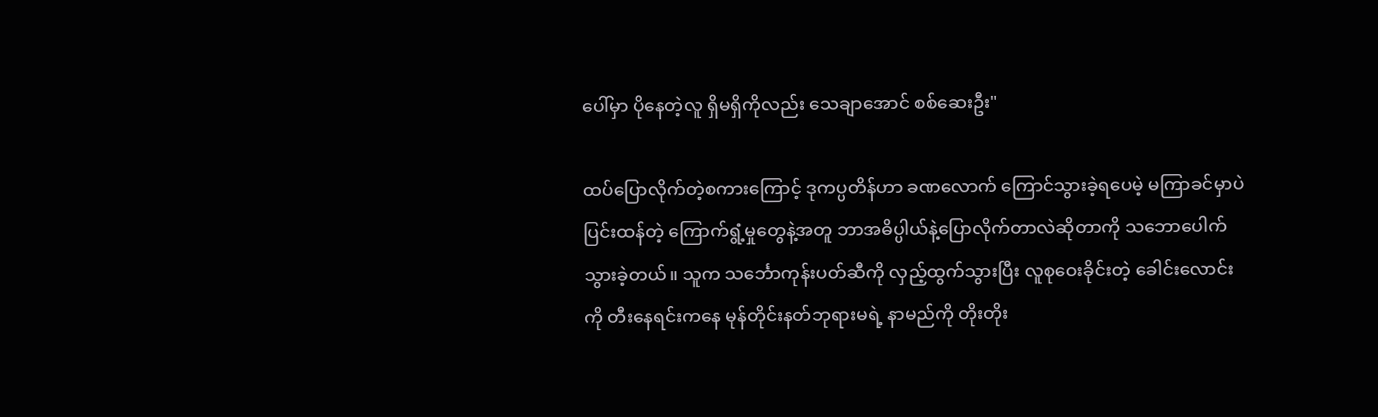ပေါ်မှာ ပိုနေတဲ့လူ ရှိမရှိကိုလည်း သေချာအောင် စစ်ဆေးဦး"

ထပ်ပြောလိုက်တဲ့စကားကြောင့် ဒုကပ္ပတိန်ဟာ ခဏလောက် ကြောင်သွားခဲ့ရပေမဲ့ မကြာခင်မှာပဲ ပြင်းထန်တဲ့ ကြောက်ရွံ့မှုတွေနဲ့အတူ ဘာအဓိပ္ပါယ်နဲ့ပြောလိုက်တာလဲဆိုတာကို သဘောပေါက်သွားခဲ့တယ်။ သူက သင်္ဘောကုန်းပတ်ဆီကို လှည့်ထွက်သွားပြီး လူစုဝေးခိုင်းတဲ့ ခေါင်းလောင်းကို တီးနေရင်းကနေ မုန်တိုင်းနတ်ဘုရားမရဲ့ နာမည်ကို တိုးတိုး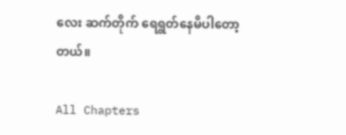လေး ဆက်တိုက် ရေရွတ်နေမိပါတော့တယ်။

All Chapters